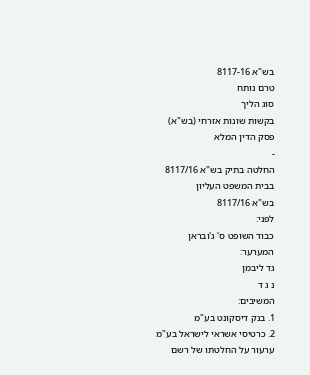בש"א 8117-16
טרם נותח
סוג הליך
בקשות שונות אזרחי (בש"א)
פסק הדין המלא
-
החלטה בתיק בש"א 8117/16
בבית המשפט העליון
בש"א 8117/16
לפני:
כבוד השופט ס' ג'ובראן
המערער:
גד ליבמן
נ ג ד
המשיבים:
1. בנק דיסקונט בע"מ
2. כרטיסי אשראי לישראל בע"מ
ערעור על החלטתו של רשם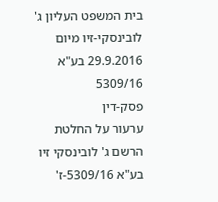בית המשפט העליון ג' לובינסקי-זיו מיום 29.9.2016 בע"א 5309/16
פסק-דין
ערעור על החלטת הרשם ג' לובינסקי זיו בע"א 5309/16-ז'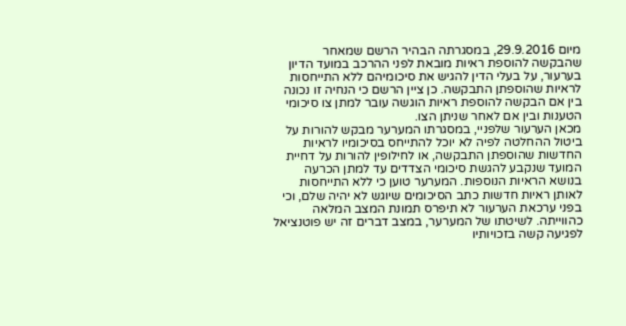מיום 29.9.2016, במסגרתה הבהיר הרשם שמאחר שהבקשה להוספת ראיות מובאת לפני ההרכב במועד הדיון בערעור, על בעלי הדין להגיש את סיכומיהם ללא התייחסות לראיות שהוספתן התבקשה. כן ציין הרשם כי הנחיה זו נכונה בין אם הבקשה להוספת ראיות הוגשה עובר למתן צו סיכומי הטענות ובין אם לאחר שניתן הצו.
מכאן הערעור שלפניי, במסגרתו המערער מבקש להורות על ביטול ההחלטה לפיה לא יוכל להתייחס בסיכומיו לראיות החדשות שהוספתן התבקשה, או לחילופין להורות על דחיית המועד שנקבע להגשת סיכומי הצדדים עד למתן הכרעה בנושא הראיות הנוספות. המערער טוען כי ללא התייחסות לאותן ראיות חדשות כתב הסיכומים שיוגש לא יהיה שלם, וכי בפני ערכאת הערעור לא תיפרס תמונת המצב המלאה כהווייתה. לשיטתו של המערער, במצב דברים זה יש פוטנציאל לפגיעה קשה בזכויותיו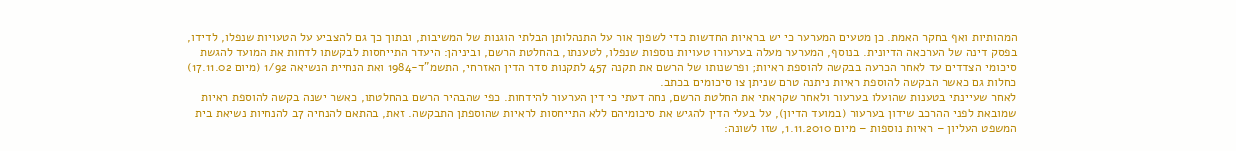המהותיות ואף בחקר האמת. כן מטעים המערער כי יש בראיות החדשות כדי לשפוך אור על התנהלותן הבלתי הוגנות של המשיבות, ובתוך כך גם להצביע על הטעויות שנפלו, לדידו, בפסק דינה של הערכאה הדיונית. בנוסף, המערער מעלה בערעורו טעויות נוספות שנפלו, לטענתו, בהחלטת הרשם, וביניהן: היעדר התייחסות לבקשתו לדחות את המועד להגשת סיכומי הצדדים עד לאחר הכרעה בבקשה להוספת ראיות; ופרשנותו של הרשם את תקנה 457 לתקנות סדר הדין האזרחי, התשמ"ד-1984 ואת הנחיית הנשיאה 1/92 (מיום 17.11.02) כחלות גם כאשר הבקשה להוספת ראיות ניתנה טרם שניתן צו סיכומים בכתב.
לאחר שעיינתי בטענות שהועלו בערעור ולאחר שקראתי את החלטת הרשם, נחה דעתי כי דין הערעור להידחות. כפי שהבהיר הרשם בהחלטתו, כאשר ישנה בקשה להוספת ראיות שמובאת לפני ההרכב שידון בערעור (במועד הדיון), על בעלי הדין להגיש את סיכומיהם ללא התייחסות לראיות שהוספתן התבקשה. זאת, בהתאם להנחיה 7ב להנחיות נשיאת בית המשפט העליון – ראיות נוספות – מיום 1.11.2010, שזו לשונה: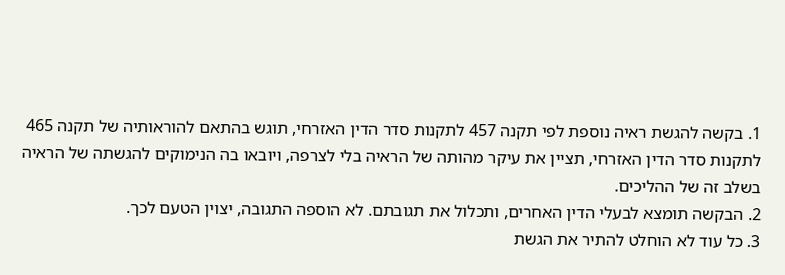1. בקשה להגשת ראיה נוספת לפי תקנה 457 לתקנות סדר הדין האזרחי, תוגש בהתאם להוראותיה של תקנה 465 לתקנות סדר הדין האזרחי, תציין את עיקר מהותה של הראיה בלי לצרפה, ויובאו בה הנימוקים להגשתה של הראיה בשלב זה של ההליכים.
2. הבקשה תומצא לבעלי הדין האחרים, ותכלול את תגובתם. לא הוספה התגובה, יצוין הטעם לכך.
3. כל עוד לא הוחלט להתיר את הגשת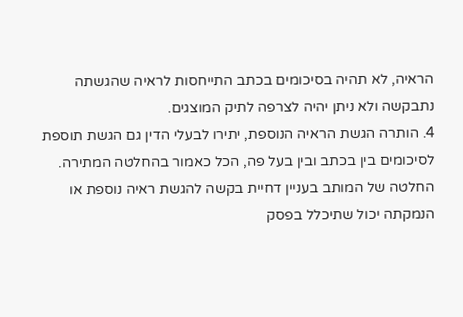הראיה, לא תהיה בסיכומים בכתב התייחסות לראיה שהגשתה נתבקשה ולא ניתן יהיה לצרפה לתיק המוצגים.
4. הותרה הגשת הראיה הנוספת, יתירו לבעלי הדין גם הגשת תוספת לסיכומים בין בכתב ובין בעל פה, הכל כאמור בהחלטה המתירה.
החלטה של המותב בעניין דחיית בקשה להגשת ראיה נוספת או הנמקתה יכול שתיכלל בפסק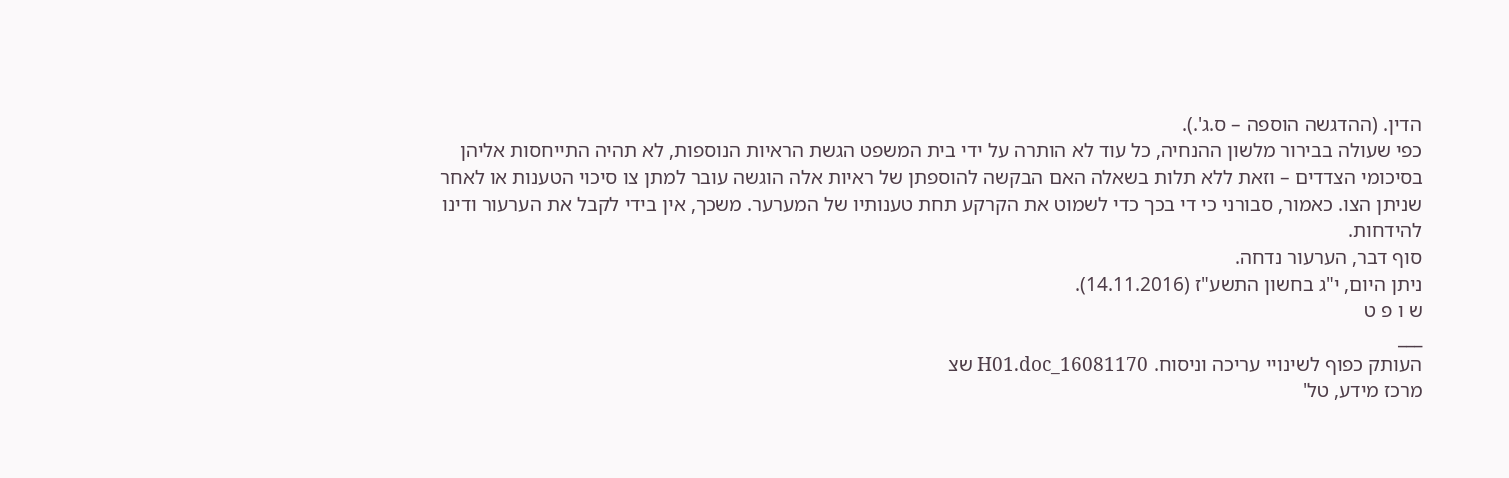הדין. (ההדגשה הוספה – ס.ג'.).
כפי שעולה בבירור מלשון ההנחיה, כל עוד לא הותרה על ידי בית המשפט הגשת הראיות הנוספות, לא תהיה התייחסות אליהן בסיכומי הצדדים – וזאת ללא תלות בשאלה האם הבקשה להוספתן של ראיות אלה הוגשה עובר למתן צו סיכוי הטענות או לאחר שניתן הצו. כאמור, סבורני כי די בכך כדי לשמוט את הקרקע תחת טענותיו של המערער. משכך, אין בידי לקבל את הערעור ודינו להידחות.
סוף דבר, הערעור נדחה.
ניתן היום, י"ג בחשון התשע"ז (14.11.2016).
ש ו פ ט
___
העותק כפוף לשינויי עריכה וניסוח. 16081170_H01.doc שצ
מרכז מידע, טל'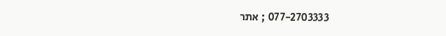077-2703333 ; אתר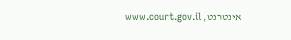אינטרנט, www.court.gov.il